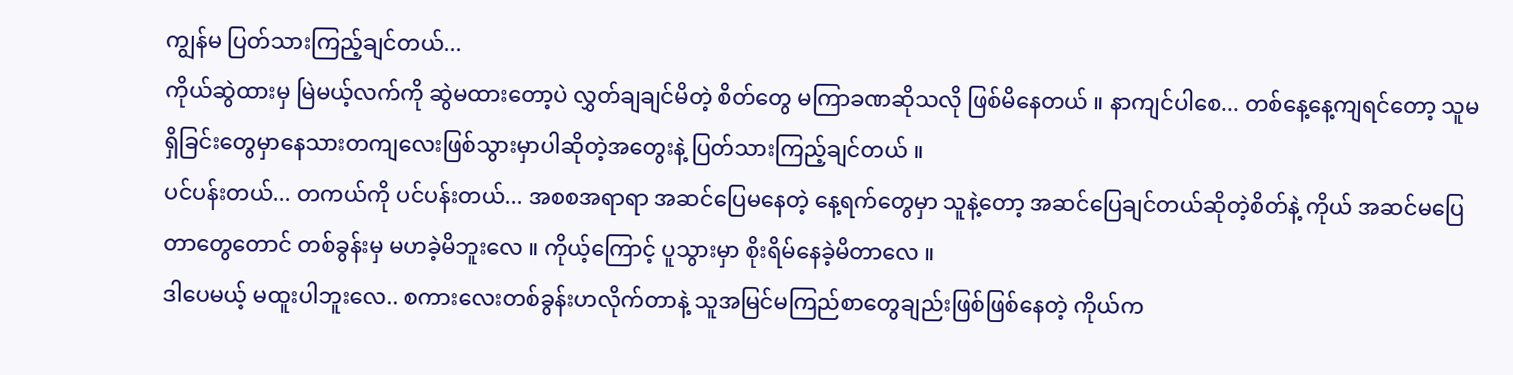ကျွန်မ ပြတ်သားကြည့်ချင်တယ်...
ကိုယ်ဆွဲထားမှ မြဲမယ့်လက်ကို ဆွဲမထားတော့ပဲ လွှတ်ချချင်မိတဲ့ စိတ်တွေ မကြာခဏဆိုသလို ဖြစ်မိနေတယ် ။ နာကျင်ပါစေ... တစ်နေ့နေ့ကျရင်တော့ သူမရှိခြင်းတွေမှာနေသားတကျလေးဖြစ်သွားမှာပါဆိုတဲ့အတွေးနဲ့ ပြတ်သားကြည့်ချင်တယ် ။
ပင်ပန်းတယ်... တကယ်ကို ပင်ပန်းတယ်... အစစအရာရာ အဆင်ပြေမနေတဲ့ နေ့ရက်တွေမှာ သူနဲ့တော့ အဆင်ပြေချင်တယ်ဆိုတဲ့စိတ်နဲ့ ကိုယ် အဆင်မပြေတာတွေတောင် တစ်ခွန်းမှ မဟခဲ့မိဘူးလေ ။ ကိုယ့်ကြောင့် ပူသွားမှာ စိုးရိမ်နေခဲ့မိတာလေ ။
ဒါပေမယ့် မထူးပါဘူးလေ.. စကားလေးတစ်ခွန်းဟလိုက်တာနဲ့ သူအမြင်မကြည်စာတွေချည်းဖြစ်ဖြစ်နေတဲ့ ကိုယ်က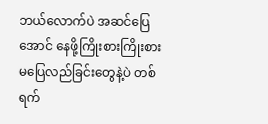ဘယ်လောက်ပဲ အဆင်ပြေအောင် နေဖို့ကြိုးစားကြိုးစား မပြေလည်ခြင်းတွေနဲ့ပဲ တစ်ရက်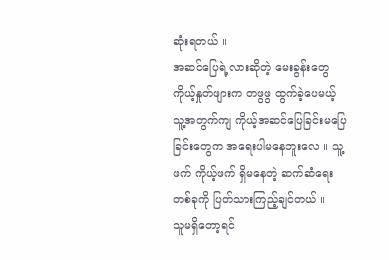ဆုံးရတယ် ။
အဆင်ပြေရဲ့လားဆိုတဲ့ မေးခွန်းတွေ ကိုယ့်နှုတ်ဖျားက တဖွဖွ ထွက်ခဲ့ပေမယ့် သူ့အတွက်ကျ ကိုယ့်အဆင်ပြေခြင်းမပြေခြင်းတွေက အရေးပါမနေဘူးလေ ။ သူ့ဖက် ကိုယ့်ဖက် ရှိမနေတဲ့ ဆက်ဆံရေးတစ်ခုကို ပြတ်သားကြည့်ချင်တယ် ။
သူမရှိတော့ရင်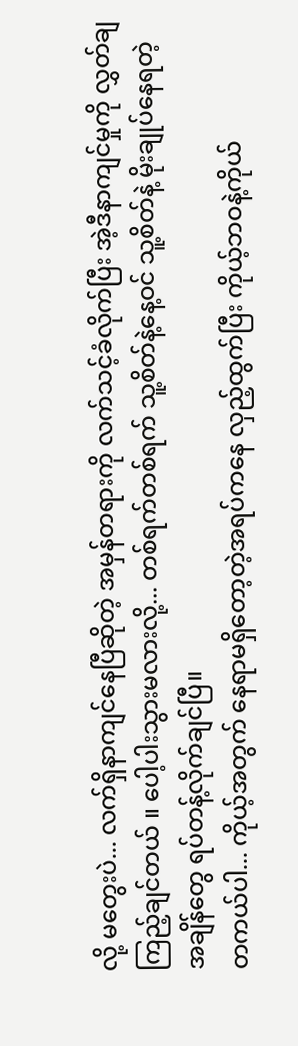လို့ မတွေးပဲ... လက်ရှိနာကျင်နေပြီဆိုတဲ့ အမှန်တရားကို လက်သင့်ခံလိုက်ပြီး အဲ့ဒီနာကျင်မှုကို လွှတ်ချကြည့်ချင်တယ် ။ ပေါ့ပါးသွားမလားလို့... တစ်ရက်တစ်ရက် သူ့စိတ်နဲ့နေ့ဝင် သူ့စိတ်နဲ့ မိုးချုပ်နေရတဲ့ အချိန်တွေ ရပ်တန့်လိုက်ချင်ပြီ။
တကယ်ပါ... ကိုယ့်အတွက် နေရာမရှိတော့တဲ့အရပ်ကနေ လှည့်ထွက်ပြီး ကိုယ့်ဘဝနဲ့ကိုယ်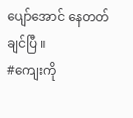ပျော်အောင် နေတတ်ချင်ပြီ ။
#ကျေးကို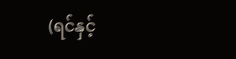(ရင်နှင့်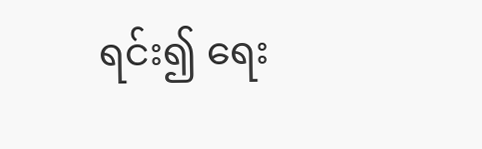ရင်း၍ ရေး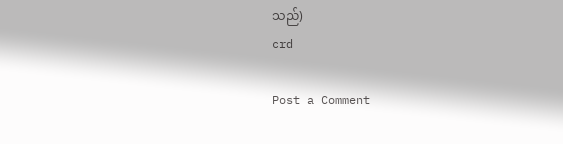သည်)
crd

Post a Comment